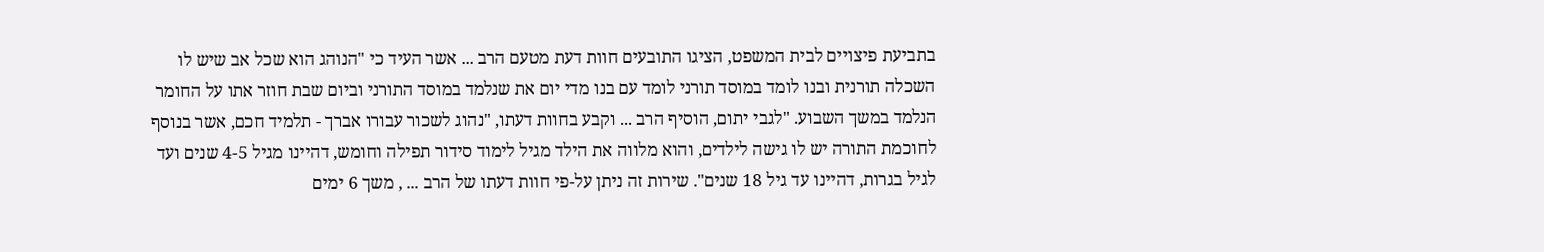בתביעת פיצויים לבית המשפט, הציגו התובעים חוות דעת מטעם הרב ... אשר העיד כי "הנוהג הוא שכל אב שיש לו השכלה תורנית ובנו לומד במוסד תורני לומד עם בנו מדי יום את שנלמד במוסד התורני וביום שבת חוזר אתו על החומר הנלמד במשך השבוע. "לגבי יתום, הוסיף הרב ... וקבע בחוות דעתו, "נהוג לשכור עבורו אברך - תלמיד חכם, אשר בנוסף לחוכמת התורה יש לו גישה לילדים, והוא מלווה את הילד מגיל לימוד סידור תפילה וחומש, דהיינו מגיל 4-5 שנים ועד לגיל בגרות, דהיינו עד גיל 18 שנים". שירות זה ניתן על-פי חוות דעתו של הרב ... , משך 6 ימים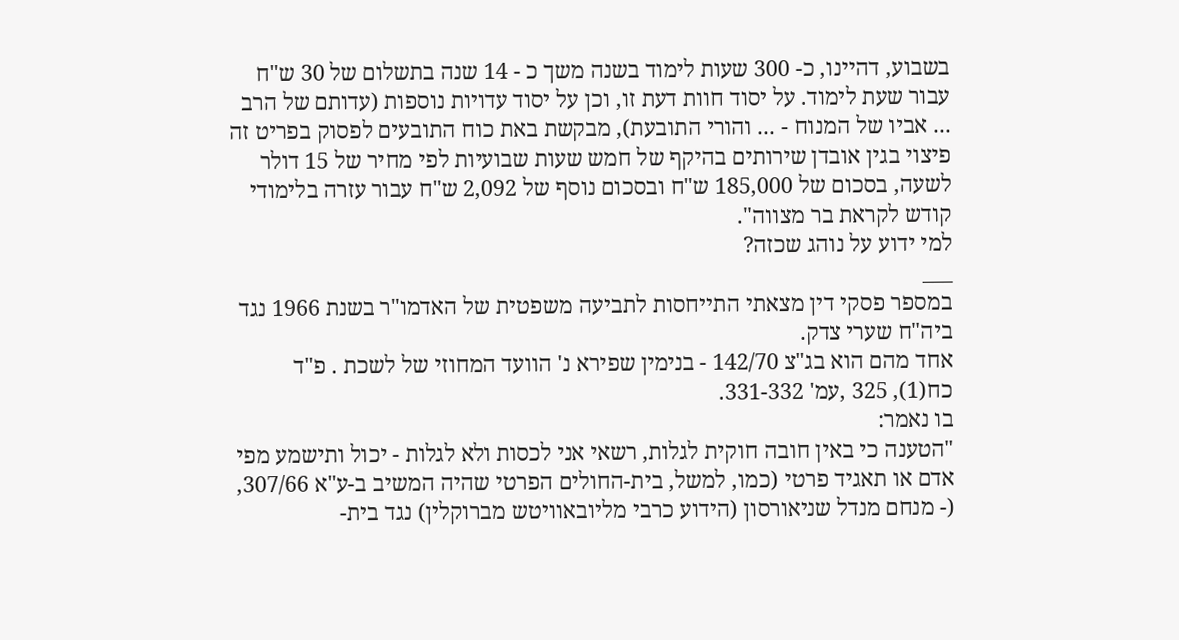בשבוע, דהיינו, כ- 300 שעות לימוד בשנה משך כ - 14 שנה בתשלום של 30 ש"ח עבור שעת לימוד. על יסוד חוות דעת זו, וכן על יסוד עדויות נוספות (עדותם של הרב ... אביו של המנוח - ... והורי התובעת), מבקשת באת כוח התובעים לפסוק בפריט זה פיצוי בגין אובדן שירותים בהיקף של חמש שעות שבועיות לפי מחיר של 15 דולר לשעה, בסכום של 185,000 ש"ח ובסכום נוסף של 2,092 ש"ח עבור עזרה בלימודי קודש לקראת בר מצווה".
למי ידוע על נוהג שכזה?
___
במספר פסקי דין מצאתי התייחסות לתביעה משפטית של האדמו"ר בשנת 1966 נגד ביה"ח שערי צדק.
אחד מהם הוא בג"צ 142/70 - בנימין שפירא נ' הוועד המחוזי של לשכת . פ"ד כח(1), 325 ,עמ' 331-332.
בו נאמר:
"הטענה כי באין חובה חוקית לגלות, רשאי אני לכסות ולא לגלות - יכול ותישמע מפי אדם או תאגיד פרטי (כמו, למשל, בית-החולים הפרטי שהיה המשיב ב-ע"א 307/66, (- מנחם מנדל שניאורסון (הידוע כרבי מליובאוויטש מברוקלין) נגד בית-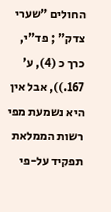החולים "שערי צדק" ; פד"י, כרך כ (4), ע' 167.)), אבל אין היא נשמעת מפי רשות הממלאת תפקיד על-פי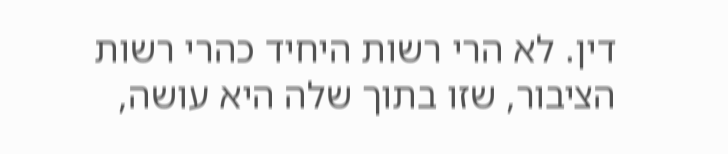דין. לא הרי רשות היחיד כהרי רשות הציבור, שזו בתוך שלה היא עושה,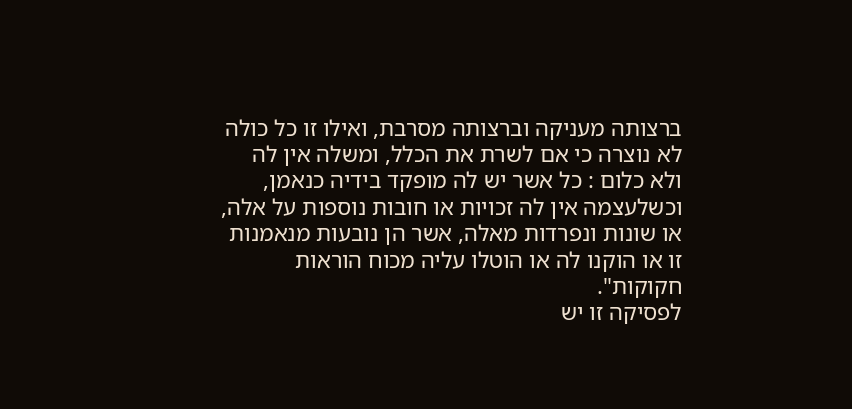ברצותה מעניקה וברצותה מסרבת, ואילו זו כל כולה לא נוצרה כי אם לשרת את הכלל, ומשלה אין לה ולא כלום : כל אשר יש לה מופקד בידיה כנאמן, וכשלעצמה אין לה זכויות או חובות נוספות על אלה, או שונות ונפרדות מאלה, אשר הן נובעות מנאמנות זו או הוקנו לה או הוטלו עליה מכוח הוראות חקוקות".
לפסיקה זו יש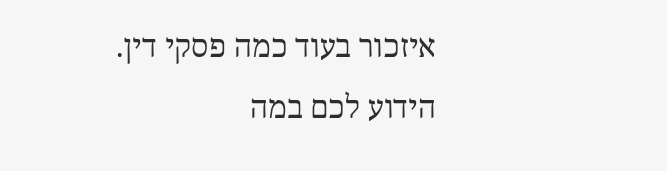איזכור בעוד כמה פסקי דין.
הידוע לכם במה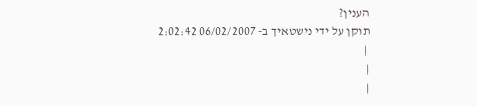הענין?
תוקן על ידי נישטאיך ב- 06/02/2007 2:02:42
 |
|
|